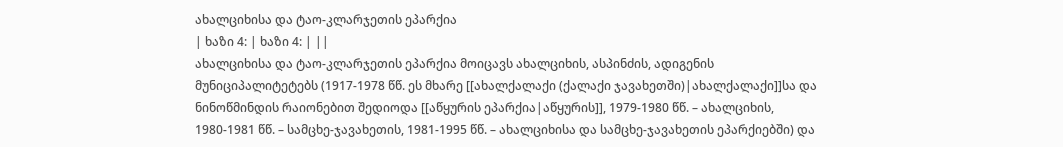ახალციხისა და ტაო-კლარჯეთის ეპარქია
| ხაზი 4: | ხაზი 4: | ||
ახალციხისა და ტაო-კლარჯეთის ეპარქია მოიცავს ახალციხის, ასპინძის, ადიგენის მუნიციპალიტეტებს (1917-1978 წწ. ეს მხარე [[ახალქალაქი (ქალაქი ჯავახეთში)|ახალქალაქი]]სა და ნინოწმინდის რაიონებით შედიოდა [[აწყურის ეპარქია|აწყურის]], 1979-1980 წწ. – ახალციხის, 1980-1981 წწ. – სამცხე-ჯავახეთის, 1981-1995 წწ. – ახალციხისა და სამცხე-ჯავახეთის ეპარქიებში) და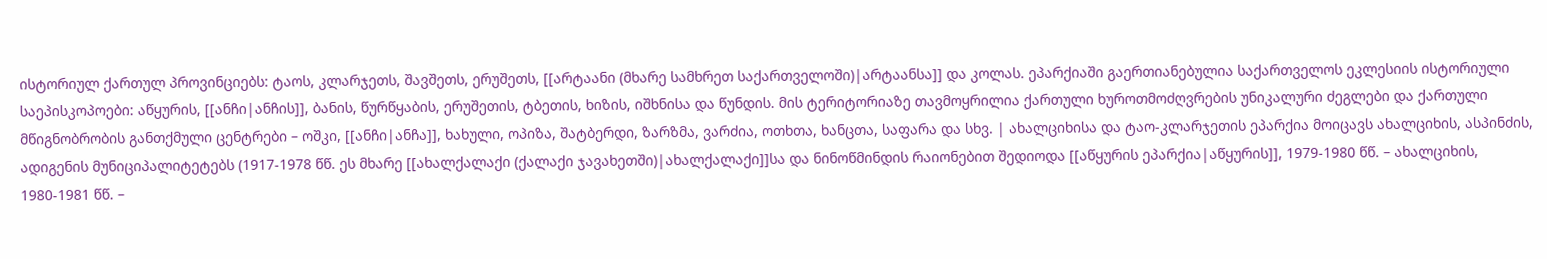ისტორიულ ქართულ პროვინციებს: ტაოს, კლარჯეთს, შავშეთს, ერუშეთს, [[არტაანი (მხარე სამხრეთ საქართველოში)|არტაანსა]] და კოლას. ეპარქიაში გაერთიანებულია საქართველოს ეკლესიის ისტორიული საეპისკოპოები: აწყურის, [[ანჩი|ანჩის]], ბანის, წურწყაბის, ერუშეთის, ტბეთის, ხიზის, იშხნისა და წუნდის. მის ტერიტორიაზე თავმოყრილია ქართული ხუროთმოძღვრების უნიკალური ძეგლები და ქართული მწიგნობრობის განთქმული ცენტრები – ოშკი, [[ანჩი|ანჩა]], ხახული, ოპიზა, შატბერდი, ზარზმა, ვარძია, ოთხთა, ხანცთა, საფარა და სხვ. | ახალციხისა და ტაო-კლარჯეთის ეპარქია მოიცავს ახალციხის, ასპინძის, ადიგენის მუნიციპალიტეტებს (1917-1978 წწ. ეს მხარე [[ახალქალაქი (ქალაქი ჯავახეთში)|ახალქალაქი]]სა და ნინოწმინდის რაიონებით შედიოდა [[აწყურის ეპარქია|აწყურის]], 1979-1980 წწ. – ახალციხის, 1980-1981 წწ. –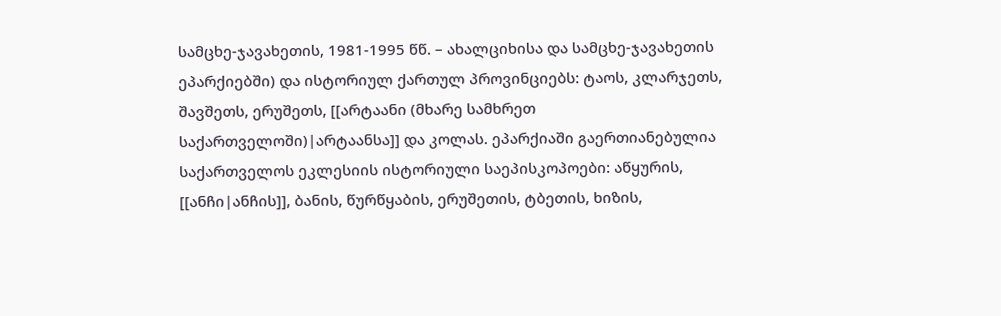სამცხე-ჯავახეთის, 1981-1995 წწ. – ახალციხისა და სამცხე-ჯავახეთის ეპარქიებში) და ისტორიულ ქართულ პროვინციებს: ტაოს, კლარჯეთს, შავშეთს, ერუშეთს, [[არტაანი (მხარე სამხრეთ საქართველოში)|არტაანსა]] და კოლას. ეპარქიაში გაერთიანებულია საქართველოს ეკლესიის ისტორიული საეპისკოპოები: აწყურის, [[ანჩი|ანჩის]], ბანის, წურწყაბის, ერუშეთის, ტბეთის, ხიზის,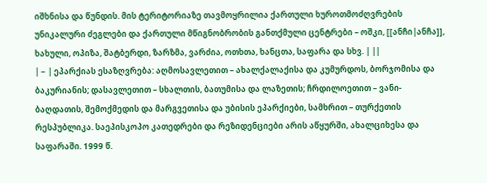იშხნისა და წუნდის. მის ტერიტორიაზე თავმოყრილია ქართული ხუროთმოძღვრების უნიკალური ძეგლები და ქართული მწიგნობრობის განთქმული ცენტრები – ოშკი, [[ანჩი|ანჩა]], ხახული, ოპიზა, შატბერდი, ზარზმა, ვარძია, ოთხთა, ხანცთა, საფარა და სხვ. | ||
| − | ეპარქიას ესაზღვრება: აღმოსავლეთით – ახალქალაქისა და კუმურდოს, ბორჯომისა და ბაკურიანის; დასავლეთით – სხალთის, ბათუმისა და ლაზეთის; ჩრდილოეთით – ვანი-ბაღდათის, შემოქმედის და მარგვეთისა და უბისის ეპარქიები, სამხრით – თურქეთის რესპუბლიკა. საეპისკოპო კათედრები და რეზიდენციები არის აწყურში, ახალციხესა და საფარაში. 1999 წ.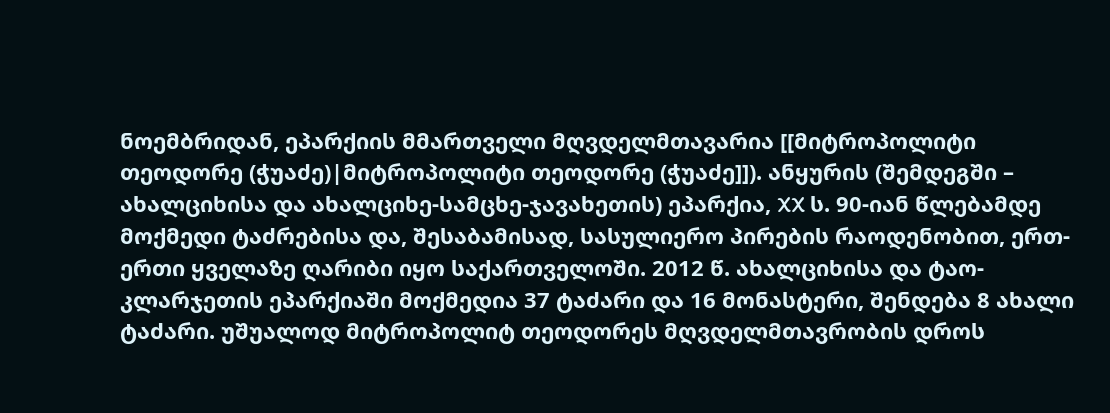ნოემბრიდან, ეპარქიის მმართველი მღვდელმთავარია [[მიტროპოლიტი თეოდორე (ჭუაძე)|მიტროპოლიტი თეოდორე (ჭუაძე]]). ანყურის (შემდეგში – ახალციხისა და ახალციხე-სამცხე-ჯავახეთის) ეპარქია, XX ს. 90-იან წლებამდე მოქმედი ტაძრებისა და, შესაბამისად, სასულიერო პირების რაოდენობით, ერთ-ერთი ყველაზე ღარიბი იყო საქართველოში. 2012 წ. ახალციხისა და ტაო-კლარჯეთის ეპარქიაში მოქმედია 37 ტაძარი და 16 მონასტერი, შენდება 8 ახალი ტაძარი. უშუალოდ მიტროპოლიტ თეოდორეს მღვდელმთავრობის დროს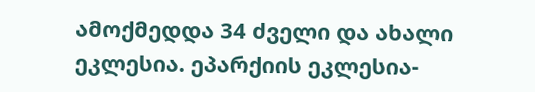ამოქმედდა 34 ძველი და ახალი ეკლესია. ეპარქიის ეკლესია-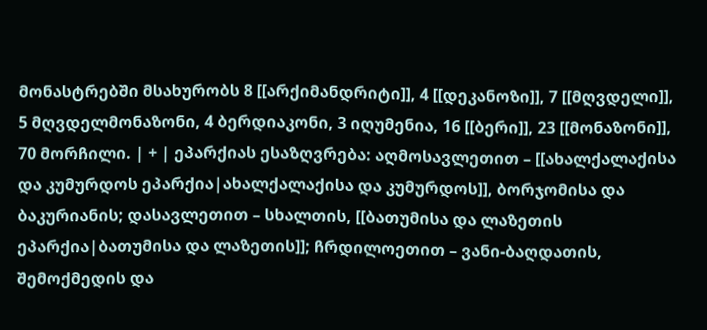მონასტრებში მსახურობს 8 [[არქიმანდრიტი]], 4 [[დეკანოზი]], 7 [[მღვდელი]], 5 მღვდელმონაზონი, 4 ბერდიაკონი, 3 იღუმენია, 16 [[ბერი]], 23 [[მონაზონი]], 70 მორჩილი. | + | ეპარქიას ესაზღვრება: აღმოსავლეთით – [[ახალქალაქისა და კუმურდოს ეპარქია|ახალქალაქისა და კუმურდოს]], ბორჯომისა და ბაკურიანის; დასავლეთით – სხალთის, [[ბათუმისა და ლაზეთის ეპარქია|ბათუმისა და ლაზეთის]]; ჩრდილოეთით – ვანი-ბაღდათის, შემოქმედის და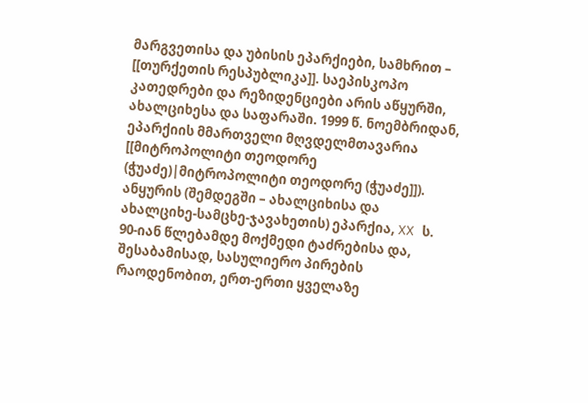მარგვეთისა და უბისის ეპარქიები, სამხრით – [[თურქეთის რესპუბლიკა]]. საეპისკოპო კათედრები და რეზიდენციები არის აწყურში, ახალციხესა და საფარაში. 1999 წ. ნოემბრიდან, ეპარქიის მმართველი მღვდელმთავარია [[მიტროპოლიტი თეოდორე (ჭუაძე)|მიტროპოლიტი თეოდორე (ჭუაძე]]). ანყურის (შემდეგში – ახალციხისა და ახალციხე-სამცხე-ჯავახეთის) ეპარქია, XX ს. 90-იან წლებამდე მოქმედი ტაძრებისა და, შესაბამისად, სასულიერო პირების რაოდენობით, ერთ-ერთი ყველაზე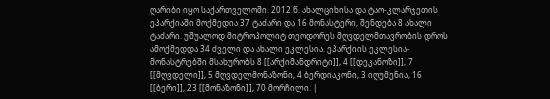ღარიბი იყო საქართველოში. 2012 წ. ახალციხისა და ტაო-კლარჯეთის ეპარქიაში მოქმედია 37 ტაძარი და 16 მონასტერი, შენდება 8 ახალი ტაძარი. უშუალოდ მიტროპოლიტ თეოდორეს მღვდელმთავრობის დროს ამოქმედდა 34 ძველი და ახალი ეკლესია. ეპარქიის ეკლესია-მონასტრებში მსახურობს 8 [[არქიმანდრიტი]], 4 [[დეკანოზი]], 7 [[მღვდელი]], 5 მღვდელმონაზონი, 4 ბერდიაკონი, 3 იღუმენია, 16 [[ბერი]], 23 [[მონაზონი]], 70 მორჩილი. |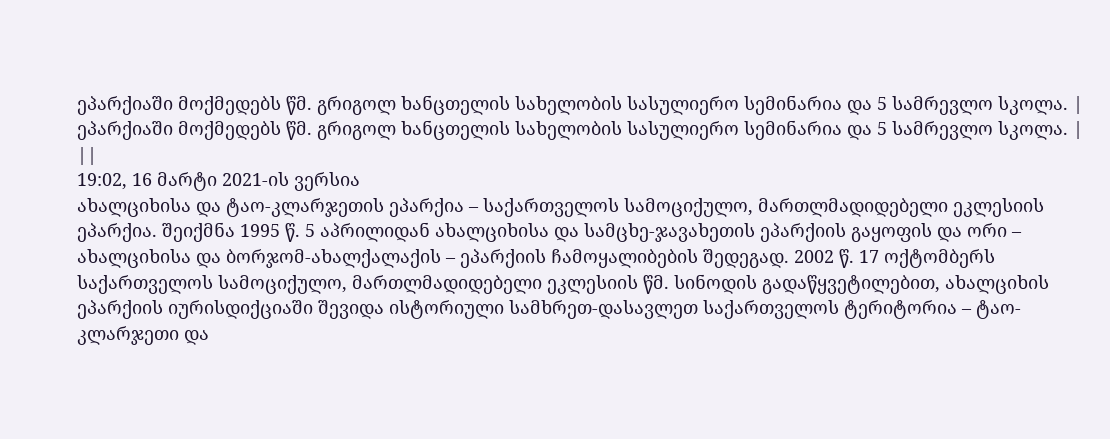ეპარქიაში მოქმედებს წმ. გრიგოლ ხანცთელის სახელობის სასულიერო სემინარია და 5 სამრევლო სკოლა. | ეპარქიაში მოქმედებს წმ. გრიგოლ ხანცთელის სახელობის სასულიერო სემინარია და 5 სამრევლო სკოლა. | ||
19:02, 16 მარტი 2021-ის ვერსია
ახალციხისა და ტაო-კლარჯეთის ეპარქია – საქართველოს სამოციქულო, მართლმადიდებელი ეკლესიის ეპარქია. შეიქმნა 1995 წ. 5 აპრილიდან ახალციხისა და სამცხე-ჯავახეთის ეპარქიის გაყოფის და ორი – ახალციხისა და ბორჯომ-ახალქალაქის – ეპარქიის ჩამოყალიბების შედეგად. 2002 წ. 17 ოქტომბერს საქართველოს სამოციქულო, მართლმადიდებელი ეკლესიის წმ. სინოდის გადაწყვეტილებით, ახალციხის ეპარქიის იურისდიქციაში შევიდა ისტორიული სამხრეთ-დასავლეთ საქართველოს ტერიტორია – ტაო-კლარჯეთი და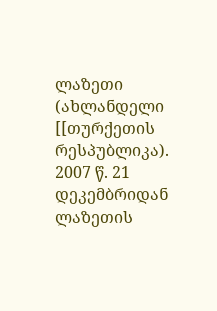ლაზეთი (ახლანდელი [[თურქეთის რესპუბლიკა). 2007 წ. 21 დეკემბრიდან ლაზეთის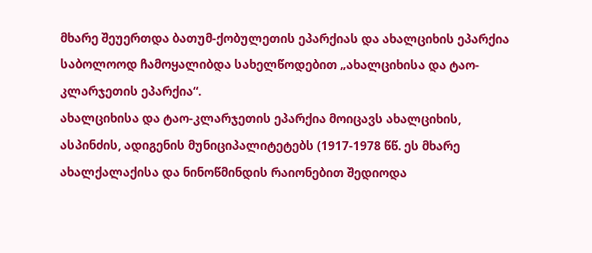მხარე შეუერთდა ბათუმ-ქობულეთის ეპარქიას და ახალციხის ეპარქია საბოლოოდ ჩამოყალიბდა სახელწოდებით „ახალციხისა და ტაო-კლარჯეთის ეპარქია“.
ახალციხისა და ტაო-კლარჯეთის ეპარქია მოიცავს ახალციხის, ასპინძის, ადიგენის მუნიციპალიტეტებს (1917-1978 წწ. ეს მხარე ახალქალაქისა და ნინოწმინდის რაიონებით შედიოდა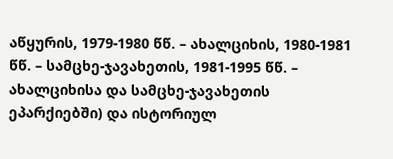აწყურის, 1979-1980 წწ. – ახალციხის, 1980-1981 წწ. – სამცხე-ჯავახეთის, 1981-1995 წწ. – ახალციხისა და სამცხე-ჯავახეთის ეპარქიებში) და ისტორიულ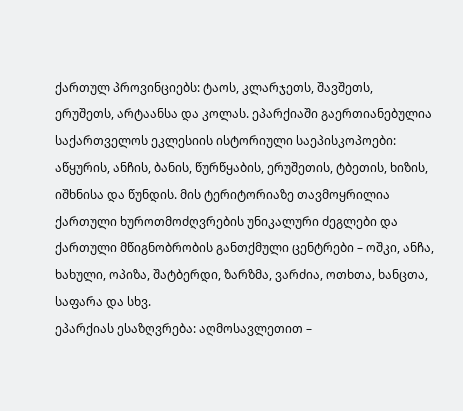ქართულ პროვინციებს: ტაოს, კლარჯეთს, შავშეთს, ერუშეთს, არტაანსა და კოლას. ეპარქიაში გაერთიანებულია საქართველოს ეკლესიის ისტორიული საეპისკოპოები: აწყურის, ანჩის, ბანის, წურწყაბის, ერუშეთის, ტბეთის, ხიზის, იშხნისა და წუნდის. მის ტერიტორიაზე თავმოყრილია ქართული ხუროთმოძღვრების უნიკალური ძეგლები და ქართული მწიგნობრობის განთქმული ცენტრები – ოშკი, ანჩა, ხახული, ოპიზა, შატბერდი, ზარზმა, ვარძია, ოთხთა, ხანცთა, საფარა და სხვ.
ეპარქიას ესაზღვრება: აღმოსავლეთით –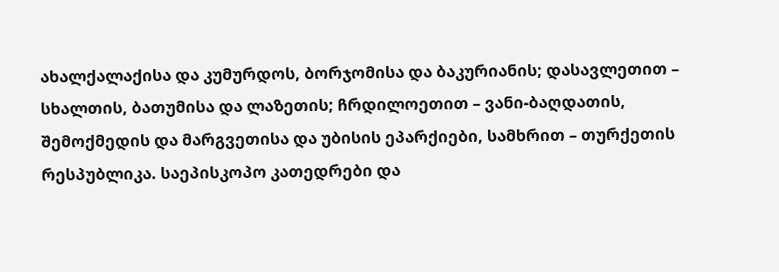ახალქალაქისა და კუმურდოს, ბორჯომისა და ბაკურიანის; დასავლეთით – სხალთის, ბათუმისა და ლაზეთის; ჩრდილოეთით – ვანი-ბაღდათის, შემოქმედის და მარგვეთისა და უბისის ეპარქიები, სამხრით – თურქეთის რესპუბლიკა. საეპისკოპო კათედრები და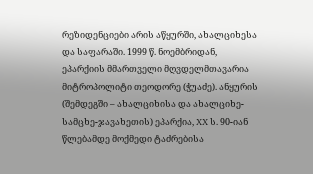რეზიდენციები არის აწყურში, ახალციხესა და საფარაში. 1999 წ. ნოემბრიდან, ეპარქიის მმართველი მღვდელმთავარია მიტროპოლიტი თეოდორე (ჭუაძე). ანყურის (შემდეგში – ახალციხისა და ახალციხე-სამცხე-ჯავახეთის) ეპარქია, XX ს. 90-იან წლებამდე მოქმედი ტაძრებისა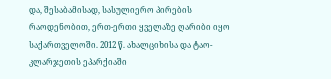და, შესაბამისად, სასულიერო პირების რაოდენობით, ერთ-ერთი ყველაზე ღარიბი იყო საქართველოში. 2012 წ. ახალციხისა და ტაო-კლარჯეთის ეპარქიაში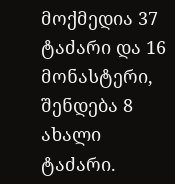მოქმედია 37 ტაძარი და 16 მონასტერი, შენდება 8 ახალი ტაძარი.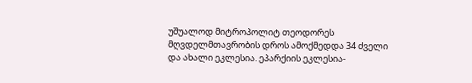უშუალოდ მიტროპოლიტ თეოდორეს მღვდელმთავრობის დროს ამოქმედდა 34 ძველი და ახალი ეკლესია. ეპარქიის ეკლესია-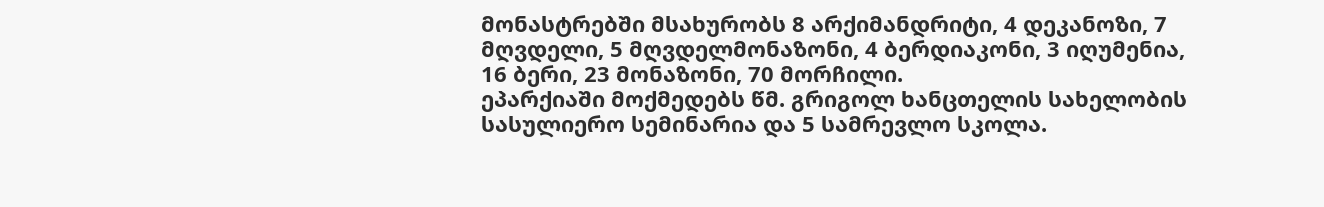მონასტრებში მსახურობს 8 არქიმანდრიტი, 4 დეკანოზი, 7 მღვდელი, 5 მღვდელმონაზონი, 4 ბერდიაკონი, 3 იღუმენია, 16 ბერი, 23 მონაზონი, 70 მორჩილი.
ეპარქიაში მოქმედებს წმ. გრიგოლ ხანცთელის სახელობის სასულიერო სემინარია და 5 სამრევლო სკოლა.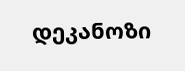დეკანოზი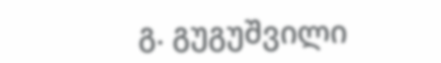გ. გუგუშვილი